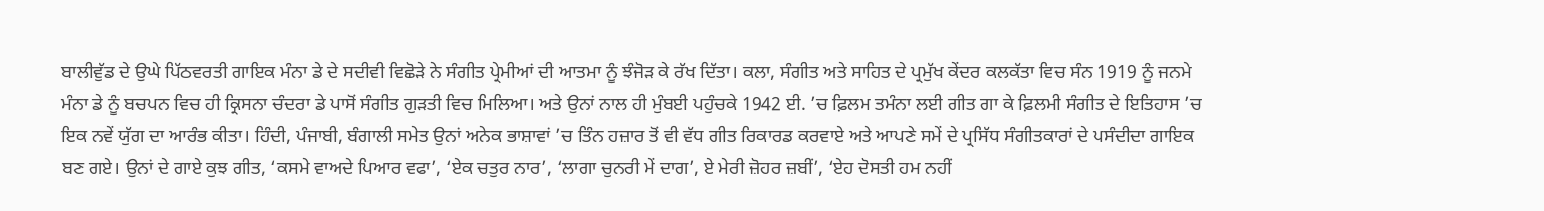ਬਾਲੀਵੁੱਡ ਦੇ ਉਘੇ ਪਿੱਠਵਰਤੀ ਗਾਇਕ ਮੰਨਾ ਡੇ ਦੇ ਸਦੀਵੀ ਵਿਛੋੜੇ ਨੇ ਸੰਗੀਤ ਪ੍ਰੇਮੀਆਂ ਦੀ ਆਤਮਾ ਨੂੰ ਝੰਜੋੜ ਕੇ ਰੱਖ ਦਿੱਤਾ। ਕਲਾ, ਸੰਗੀਤ ਅਤੇ ਸਾਹਿਤ ਦੇ ਪ੍ਰਮੁੱਖ ਕੇਂਦਰ ਕਲਕੱਤਾ ਵਿਚ ਸੰਨ 1919 ਨੂੰ ਜਨਮੇ ਮੰਨਾ ਡੇ ਨੂੰ ਬਚਪਨ ਵਿਚ ਹੀ ਕ੍ਰਿਸਨਾ ਚੰਦਰਾ ਡੇ ਪਾਸੋਂ ਸੰਗੀਤ ਗੁੜਤੀ ਵਿਚ ਮਿਲਿਆ। ਅਤੇ ਉਨਾਂ ਨਾਲ ਹੀ ਮੁੰਬਈ ਪਹੁੰਚਕੇ 1942 ਈ. ’ਚ ਫ਼ਿਲਮ ਤਮੰਨਾ ਲਈ ਗੀਤ ਗਾ ਕੇ ਫ਼ਿਲਮੀ ਸੰਗੀਤ ਦੇ ਇਤਿਹਾਸ ’ਚ ਇਕ ਨਵੇਂ ਯੁੱਗ ਦਾ ਆਰੰਭ ਕੀਤਾ। ਹਿੰਦੀ, ਪੰਜਾਬੀ, ਬੰਗਾਲੀ ਸਮੇਤ ਉਨਾਂ ਅਨੇਕ ਭਾਸ਼ਾਵਾਂ ’ਚ ਤਿੰਨ ਹਜ਼ਾਰ ਤੋਂ ਵੀ ਵੱਧ ਗੀਤ ਰਿਕਾਰਡ ਕਰਵਾਏ ਅਤੇ ਆਪਣੇ ਸਮੇਂ ਦੇ ਪ੍ਰਸਿੱਧ ਸੰਗੀਤਕਾਰਾਂ ਦੇ ਪਸੰਦੀਦਾ ਗਾਇਕ ਬਣ ਗਏ। ਉਨਾਂ ਦੇ ਗਾਏ ਕੁਝ ਗੀਤ, ‘ਕਸਮੇ ਵਾਅਦੇ ਪਿਆਰ ਵਫਾ’, ‘ਏਕ ਚਤੁਰ ਨਾਰ’, ‘ਲਾਗਾ ਚੁਨਰੀ ਮੇਂ ਦਾਗ’, ਏ ਮੇਰੀ ਜ਼ੋਹਰ ਜ਼ਬੀਂ’, ‘ਏਹ ਦੋਸਤੀ ਹਮ ਨਹੀਂ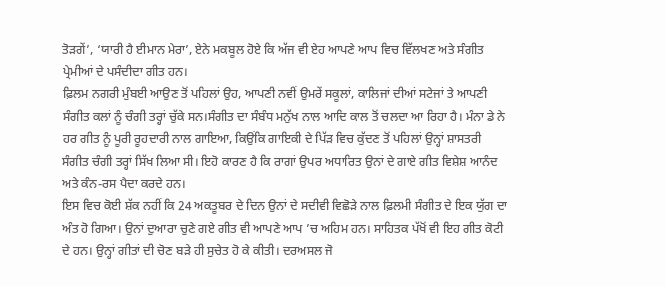ਤੋੜਗੇਂ’, ‘ਯਾਰੀ ਹੈ ਈਮਾਨ ਮੇਰਾ’, ਏਨੇ ਮਕਬੂਲ ਹੋਏ ਕਿ ਅੱਜ ਵੀ ਏਹ ਆਪਣੇ ਆਪ ਵਿਚ ਵਿੱਲਖਣ ਅਤੇ ਸੰਗੀਤ ਪ੍ਰੇਮੀਆਂ ਦੇ ਪਸੰਦੀਦਾ ਗੀਤ ਹਨ।
ਫ਼ਿਲਮ ਨਗਰੀ ਮੁੰਬਈ ਆਉਣ ਤੋਂ ਪਹਿਲਾਂ ਉਹ, ਆਪਣੀ ਨਵੀਂ ਉਮਰੇਂ ਸਕੂਲਾਂ, ਕਾਲਿਜਾਂ ਦੀਆਂ ਸਟੇਜਾਂ ਤੇ ਆਪਣੀ ਸੰਗੀਤ ਕਲਾਂ ਨੂੰ ਚੰਗੀ ਤਰ੍ਹਾਂ ਚੁੱਕੇ ਸਨ।ਸੰਗੀਤ ਦਾ ਸੰਬੰਧ ਮਨੁੱਖ ਨਾਲ ਆਦਿ ਕਾਲ ਤੋਂ ਚਲਦਾ ਆ ਰਿਹਾ ਹੈ। ਮੰਨਾ ਡੇ ਨੇ ਹਰ ਗੀਤ ਨੂੰ ਪੂਰੀ ਰੂਹਦਾਰੀ ਨਾਲ ਗਾਇਆ, ਕਿਉਂਕਿ ਗਾਇਕੀ ਦੇ ਪਿੱੜ ਵਿਚ ਕੁੱਦਣ ਤੋਂ ਪਹਿਲਾਂ ਉਨ੍ਹਾਂ ਸ਼ਾਸਤਰੀ ਸੰਗੀਤ ਚੰਗੀ ਤਰ੍ਹਾਂ ਸਿੱਖ ਲਿਆ ਸੀ। ਇਹੋ ਕਾਰਣ ਹੈ ਕਿ ਰਾਗਾਂ ਉਪਰ ਅਧਾਰਿਤ ਉਨਾਂ ਦੇ ਗਾਏ ਗੀਤ ਵਿਸ਼ੇਸ਼ ਆਨੰਦ ਅਤੇ ਕੰਨ-ਰਸ ਪੈਦਾ ਕਰਦੇ ਹਨ।
ਇਸ ਵਿਚ ਕੋਈ ਸ਼ੱਕ ਨਹੀਂ ਕਿ 24 ਅਕਤੂਬਰ ਦੇ ਦਿਨ ਉਨਾਂ ਦੇ ਸਦੀਵੀ ਵਿਛੋੜੇ ਨਾਲ ਫ਼ਿਲਮੀ ਸੰਗੀਤ ਦੇ ਇਕ ਯੁੱਗ ਦਾ ਅੰਤ ਹੋ ਗਿਆ। ਉਨਾਂ ਦੁਆਰਾ ਚੁਣੇ ਗਏ ਗੀਤ ਵੀ ਆਪਣੇ ਆਪ ’ਚ ਅਹਿਮ ਹਨ। ਸਾਹਿਤਕ ਪੱਖੋਂ ਵੀ ਇਹ ਗੀਤ ਕੋਟੀ ਦੇ ਹਨ। ਉਨ੍ਹਾਂ ਗੀਤਾਂ ਦੀ ਚੋਣ ਬੜੇ ਹੀ ਸੁਚੇਤ ਹੋ ਕੇ ਕੀਤੀ। ਦਰਅਸਲ ਜੋ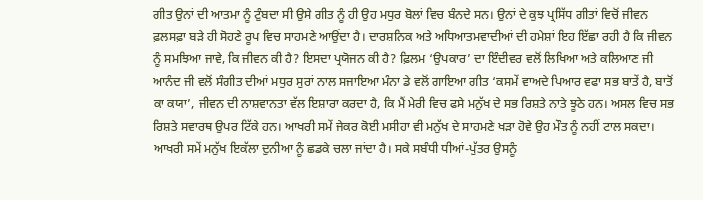ਗੀਤ ਉਨਾਂ ਦੀ ਆਤਮਾ ਨੂੰ ਟੁੰਬਦਾ ਸੀ ਉਸੇ ਗੀਤ ਨੂੰ ਹੀ ਉਹ ਮਧੁਰ ਬੋਲਾਂ ਵਿਚ ਬੰਨਦੇ ਸਨ। ਉਨਾਂ ਦੇ ਕੁਝ ਪ੍ਰਸਿੱਧ ਗੀਤਾਂ ਵਿਚੋਂ ਜੀਵਨ ਫ਼ਲਸਫ਼ਾ ਬੜੇ ਹੀ ਸੋਹਣੇ ਰੂਪ ਵਿਚ ਸਾਹਮਣੇ ਆਉਂਦਾ ਹੈ। ਦਾਰਸ਼ਨਿਕ ਅਤੇ ਅਧਿਆਤਮਵਾਦੀਆਂ ਦੀ ਹਮੇਸ਼ਾਂ ਇਹ ਇੱਛਾ ਰਹੀ ਹੈ ਕਿ ਜੀਵਨ ਨੂੰ ਸਮਝਿਆ ਜਾਵੇ, ਕਿ ਜੀਵਨ ਕੀ ਹੈ? ਇਸਦਾ ਪ੍ਰਯੋਜਨ ਕੀ ਹੈ? ਫ਼ਿਲਮ ‘ਉਪਕਾਰ’ ਦਾ ਇੰਦੀਵਰ ਵਲੋਂ ਲਿਖਿਆ ਅਤੇ ਕਲਿਆਣ ਜੀ ਆਨੰਦ ਜੀ ਵਲੋਂ ਸੰਗੀਤ ਦੀਆਂ ਮਧੁਰ ਸੁਰਾਂ ਨਾਲ ਸਜਾਇਆ ਮੰਨਾ ਡੇ ਵਲੋਂ ਗਾਇਆ ਗੀਤ ‘ਕਸਮੇਂ ਵਾਅਦੇ ਪਿਆਰ ਵਫਾ ਸਭ ਬਾਤੇਂ ਹੈ, ਬਾਤੋਂ ਕਾ ਕਯਾ’, ਜੀਵਨ ਦੀ ਨਾਸ਼ਵਾਨਤਾ ਵੱਲ ਇਸ਼ਾਰਾ ਕਰਦਾ ਹੈ, ਕਿ ਮੈਂ ਮੇਰੀ ਵਿਚ ਫਸੇ ਮਨੁੱਖ ਦੇ ਸਭ ਰਿਸ਼ਤੇ ਨਾਤੇ ਝੂਠੇ ਹਨ। ਅਸਲ ਵਿਚ ਸਭ ਰਿਸ਼ਤੇ ਸਵਾਰਥ ਉਪਰ ਟਿੱਕੇ ਹਨ। ਆਖਰੀ ਸਮੇਂ ਜੇਕਰ ਕੋਈ ਮਸੀਹਾ ਵੀ ਮਨੁੱਖ ਦੇ ਸਾਹਮਣੇ ਖੜਾ ਹੋਵੇ ਉਹ ਮੌਤ ਨੂੰ ਨਹੀਂ ਟਾਲ ਸਕਦਾ। ਆਖਰੀ ਸਮੇਂ ਮਨੁੱਖ ਇਕੱਲਾ ਦੁਨੀਆ ਨੂੰ ਛਡਕੇ ਚਲਾ ਜਾਂਦਾ ਹੈ। ਸਕੇ ਸਬੰਧੀ ਧੀਆਂ-ਪੁੱਤਰ ਉਸਨੂੰ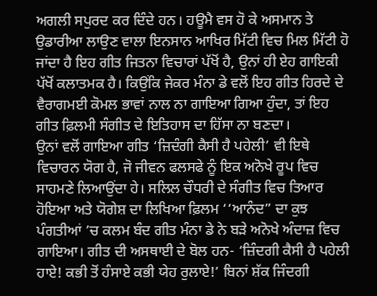ਅਗਲੀ ਸਪੁਰਦ ਕਰ ਦਿੰਦੇ ਹਨ। ਹਊਮੈ ਵਸ ਹੋ ਕੇ ਅਸਮਾਨ ਤੇ ਉਡਾਰੀਆ ਲਾਉਣ ਵਾਲਾ ਇਨਸਾਨ ਆਖਿਰ ਮਿੱਟੀ ਵਿਚ ਮਿਲ ਮਿੱਟੀ ਹੋ ਜਾਂਦਾ ਹੈ ਇਹ ਗੀਤ ਜਿਤਨਾ ਵਿਚਾਰਾਂ ਪੱਖੋਂ ਹੈ, ਉਨਾਂ ਹੀ ਏਹ ਗਾਇਕੀ ਪੱਖੋਂ ਕਲਾਤਮਕ ਹੈ। ਕਿਉਂਕਿ ਜੇਕਰ ਮੰਨਾ ਡੇ ਵਲੋਂ ਇਹ ਗੀਤ ਹਿਰਦੇ ਦੇ ਵੈਰਾਗਮਈ ਕੋਮਲ ਭਾਵਾਂ ਨਾਲ ਨਾ ਗਾਇਆ ਗਿਆ ਹੁੰਦਾ, ਤਾਂ ਇਹ ਗੀਤ ਫ਼ਿਲਮੀ ਸੰਗੀਤ ਦੇ ਇਤਿਹਾਸ ਦਾ ਹਿੱਸਾ ਨਾ ਬਣਦਾ।
ਉਨਾਂ ਵਲੋਂ ਗਾਇਆ ਗੀਤ ‘ਜ਼ਿਦੰਗੀ ਕੈਸੀ ਹੈ ਪਹੇਲੀ’ ਵੀ ਇਥੇ ਵਿਚਾਰਨ ਯੋਗ ਹੈ, ਜੋ ਜੀਵਨ ਫਲਸਫੇ ਨੂੰ ਇਕ ਅਨੋਖੇ ਰੂਪ ਵਿਚ ਸਾਹਮਣੇ ਲਿਆਉਂਦਾ ਹੇ। ਸਲਿਲ ਚੌਧਰੀ ਦੇ ਸੰਗੀਤ ਵਿਚ ਤਿਆਰ ਹੋਇਆ ਅਤੇ ਯੋਗੇਸ਼ ਦਾ ਲਿਖਿਆ ਫ਼ਿਲਮ ‘‘ਆਨੰਦ” ਦਾ ਕੁਝ ਪੰਗਤੀਆਂ ’ਚ ਕਲਮ ਬੰਦ ਗੀਤ ਮੰਨਾ ਡੇ ਨੇ ਬੜੇ ਅਨੋਖੇ ਅੰਦਾਜ਼ ਵਿਚ ਗਾਇਆ। ਗੀਤ ਦੀ ਅਸਥਾਈ ਦੇ ਬੋਲ ਹਨ- ‘ਜ਼ਿੰਦਗੀ ਕੈਸੀ ਹੈ ਪਹੇਲੀ ਹਾਏ! ਕਭੀ ਤੋਂ ਹੰਸਾਏ ਕਭੀ ਯੇਹ ਰੁਲਾਏ!’ ਬਿਨਾਂ ਸ਼ੱਕ ਜਿੰਦਗੀ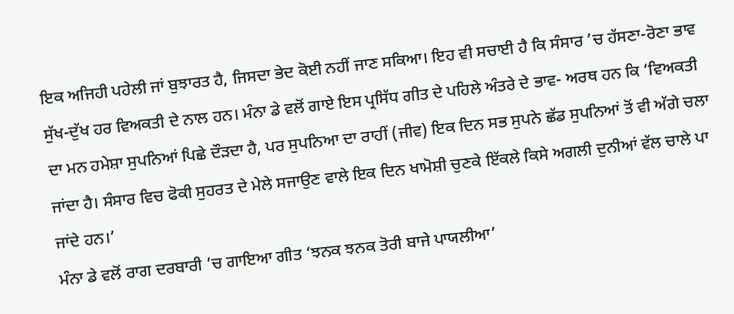ਇਕ ਅਜਿਹੀ ਪਹੇਲੀ ਜਾਂ ਬੁਝਾਰਤ ਹੈ, ਜਿਸਦਾ ਭੇਦ ਕੋਈ ਨਹੀਂ ਜਾਣ ਸਕਿਆ। ਇਹ ਵੀ ਸਚਾਈ ਹੈ ਕਿ ਸੰਸਾਰ ’ਚ ਹੱਸਣਾ-ਰੋਣਾ ਭਾਵ ਸੁੱਖ-ਦੁੱਖ ਹਰ ਵਿਅਕਤੀ ਦੇ ਨਾਲ ਹਨ। ਮੰਨਾ ਡੇ ਵਲੋਂ ਗਾਏ ਇਸ ਪ੍ਰਸਿੱਧ ਗੀਤ ਦੇ ਪਹਿਲੇ ਅੰਤਰੇ ਦੇ ਭਾਵ- ਅਰਥ ਹਨ ਕਿ ‘ਵਿਅਕਤੀ ਦਾ ਮਨ ਹਮੇਸ਼ਾ ਸੁਪਨਿਆਂ ਪਿਛੇ ਦੌੜਦਾ ਹੈ, ਪਰ ਸੁਪਨਿਆ ਦਾ ਰਾਹੀਂ (ਜੀਵ) ਇਕ ਦਿਨ ਸਭ ਸੁਪਨੇ ਛੱਡ ਸੁਪਨਿਆਂ ਤੋਂ ਵੀ ਅੱਗੇ ਚਲਾ ਜਾਂਦਾ ਹੈ। ਸੰਸਾਰ ਵਿਚ ਫੋਕੀ ਸੁਹਰਤ ਦੇ ਮੇਲੇ ਸਜਾਉਣ ਵਾਲੇ ਇਕ ਦਿਨ ਖਾਮੋਸ਼ੀ ਚੁਣਕੇ ਇੱਕਲੇ ਕਿਸੇ ਅਗਲੀ ਦੁਨੀਆਂ ਵੱਲ ਚਾਲੇ ਪਾ ਜਾਂਦੇ ਹਨ।’
ਮੰਨਾ ਡੇ ਵਲੋਂ ਰਾਗ ਦਰਬਾਰੀ ’ਚ ਗਾਇਆ ਗੀਤ ‘ਝਨਕ ਝਨਕ ਤੋਰੀ ਬਾਜੇ ਪਾਯਲੀਆ’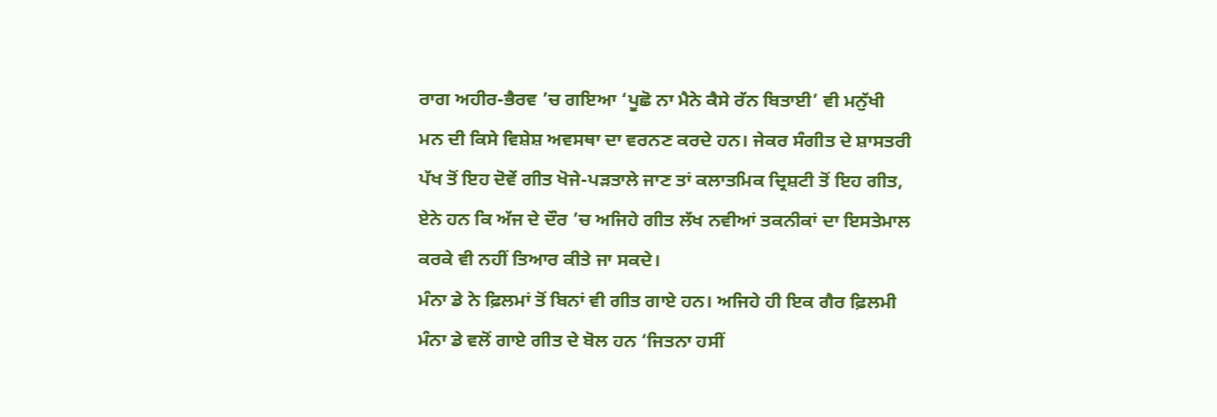ਰਾਗ ਅਹੀਰ-ਭੈਰਵ ’ਚ ਗਇਆ ‘ਪੂਛੋ ਨਾ ਮੈਨੇ ਕੈਸੇ ਰੱਨ ਬਿਤਾਈ’ ਵੀ ਮਨੁੱਖੀ ਮਨ ਦੀ ਕਿਸੇ ਵਿਸ਼ੇਸ਼ ਅਵਸਥਾ ਦਾ ਵਰਨਣ ਕਰਦੇ ਹਨ। ਜੇਕਰ ਸੰਗੀਤ ਦੇ ਸ਼ਾਸਤਰੀ ਪੱਖ ਤੋਂ ਇਹ ਦੋਵੇਂ ਗੀਤ ਖੋਜੇ-ਪੜਤਾਲੇ ਜਾਣ ਤਾਂ ਕਲਾਤਮਿਕ ਦ੍ਰਿਸ਼ਟੀ ਤੋਂ ਇਹ ਗੀਤ, ਏਨੇ ਹਨ ਕਿ ਅੱਜ ਦੇ ਦੌਰ ’ਚ ਅਜਿਹੇ ਗੀਤ ਲੱਖ ਨਵੀਆਂ ਤਕਨੀਕਾਂ ਦਾ ਇਸਤੇਮਾਲ ਕਰਕੇ ਵੀ ਨਹੀਂ ਤਿਆਰ ਕੀਤੇ ਜਾ ਸਕਦੇ।
ਮੰਨਾ ਡੇ ਨੇ ਫ਼ਿਲਮਾਂ ਤੋਂ ਬਿਨਾਂ ਵੀ ਗੀਤ ਗਾਏ ਹਨ। ਅਜਿਹੇ ਹੀ ਇਕ ਗੈਰ ਫ਼ਿਲਮੀ ਮੰਨਾ ਡੇ ਵਲੋਂ ਗਾਏ ਗੀਤ ਦੇ ਬੋਲ ਹਨ ‘ਜਿਤਨਾ ਹਸੀਂ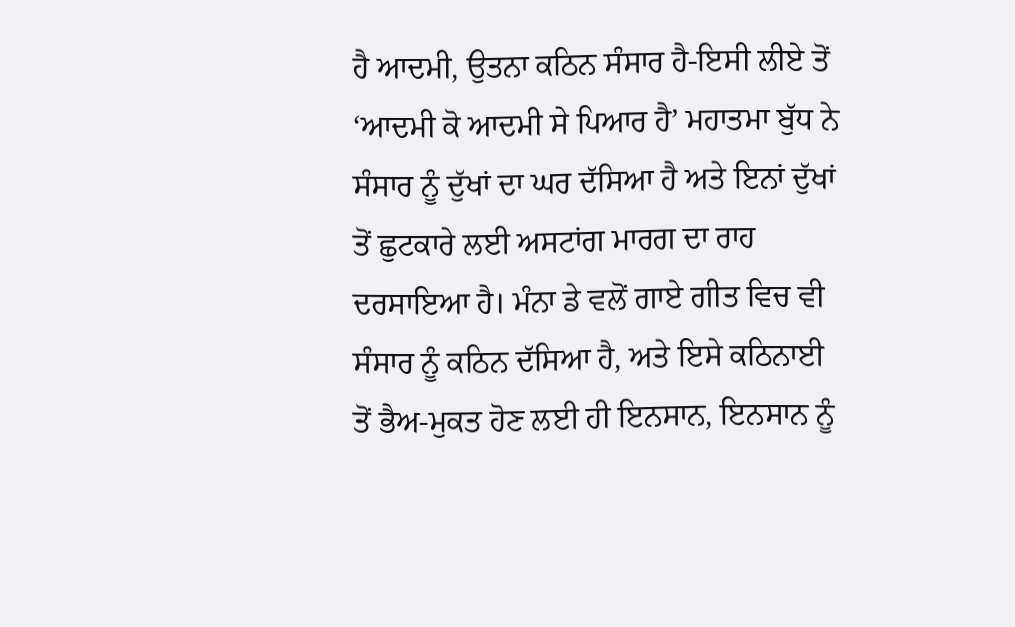ਹੈ ਆਦਮੀ, ਉਤਨਾ ਕਠਿਨ ਸੰਸਾਰ ਹੈ-ਇਸੀ ਲੀਏ ਤੋਂ ‘ਆਦਮੀ ਕੋ ਆਦਮੀ ਸੇ ਪਿਆਰ ਹੈ’ ਮਹਾਤਮਾ ਬੁੱਧ ਨੇ ਸੰਸਾਰ ਨੂੰ ਦੁੱਖਾਂ ਦਾ ਘਰ ਦੱਸਿਆ ਹੈ ਅਤੇ ਇਨਾਂ ਦੁੱਖਾਂ ਤੋਂ ਛੁਟਕਾਰੇ ਲਈ ਅਸਟਾਂਗ ਮਾਰਗ ਦਾ ਰਾਹ ਦਰਸਾਇਆ ਹੈ। ਮੰਨਾ ਡੇ ਵਲੋਂ ਗਾਏ ਗੀਤ ਵਿਚ ਵੀ ਸੰਸਾਰ ਨੂੰ ਕਠਿਨ ਦੱਸਿਆ ਹੈ, ਅਤੇ ਇਸੇ ਕਠਿਨਾਈ ਤੋਂ ਭੈਅ-ਮੁਕਤ ਹੋਣ ਲਈ ਹੀ ਇਨਸਾਨ, ਇਨਸਾਨ ਨੂੰ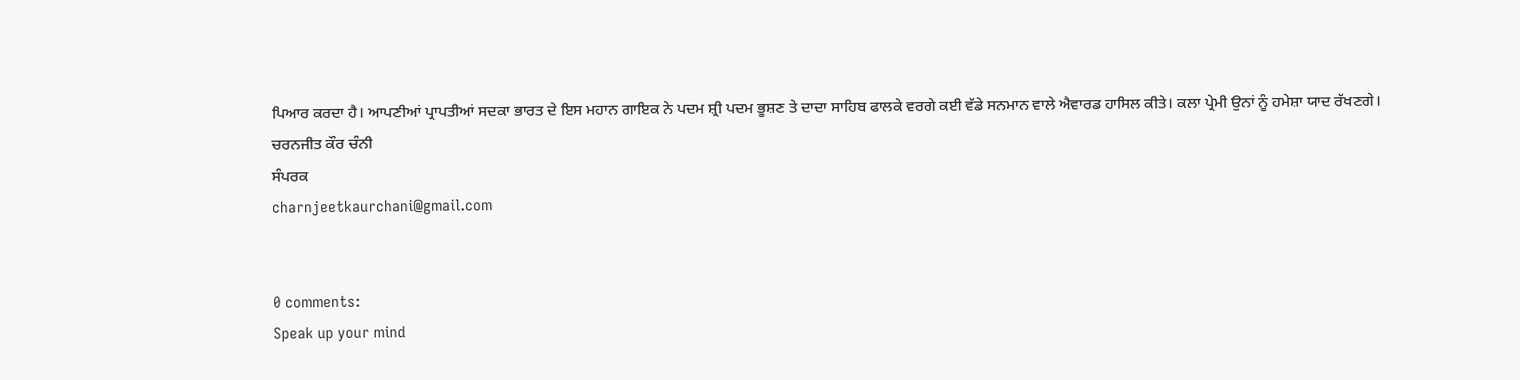ਪਿਆਰ ਕਰਦਾ ਹੈ। ਆਪਣੀਆਂ ਪ੍ਰਾਪਤੀਆਂ ਸਦਕਾ ਭਾਰਤ ਦੇ ਇਸ ਮਹਾਨ ਗਾਇਕ ਨੇ ਪਦਮ ਸ਼੍ਰੀ ਪਦਮ ਭੂਸ਼ਣ ਤੇ ਦਾਦਾ ਸਾਹਿਬ ਫਾਲਕੇ ਵਰਗੇ ਕਈ ਵੱਡੇ ਸਨਮਾਨ ਵਾਲੇ ਐਵਾਰਡ ਹਾਸਿਲ ਕੀਤੇ। ਕਲਾ ਪ੍ਰੇਮੀ ਉਨਾਂ ਨੂੰ ਹਮੇਸ਼ਾ ਯਾਦ ਰੱਖਣਗੇ।
ਚਰਨਜੀਤ ਕੌਰ ਚੰਨੀ
ਸੰਪਰਕ
charnjeetkaurchani@gmail.com


0 comments:
Speak up your mind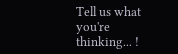Tell us what you're thinking... !